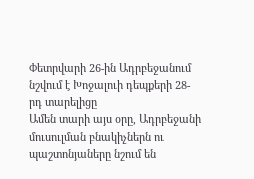Փետրվարի 26-ին Ադրբեջանում նշվում է Խոջալուի դեպքերի 28-րդ տարելիցը
Ամեն տարի այս օրը, Ադրբեջանի մուսուլման բնակիչներն ու պաշտոնյաները նշում են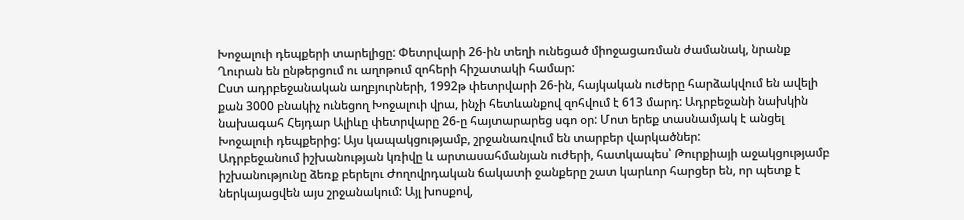Խոջալուի դեպքերի տարելիցը: Փետրվարի 26-ին տեղի ունեցած միոջացառման ժամանակ, նրանք Ղուրան են ընթերցում ու աղոթում զոհերի հիշատակի համար:
Ըստ ադրբեջանական աղբյուրների, 1992թ փետրվարի 26-ին, հայկական ուժերը հարձակվում են ավելի քան 3000 բնակիչ ունեցող Խոջալուի վրա, ինչի հետևանքով զոհվում է 613 մարդ: Ադրբեջանի նախկին նախագահ Հեյդար Ալիևը փետրվարը 26-ը հայտարարեց սգո օր: Մոտ երեք տասնամյակ է անցել Խոջալուի դեպքերից: Այս կապակցությամբ, շրջանառվում են տարբեր վարկածներ:
Ադրբեջանում իշխանության կռիվը և արտասահմանյան ուժերի, հատկապես՝ Թուրքիայի աջակցությամբ իշխանությունը ձեռք բերելու Ժողովրդական ճակատի ջանքերը շատ կարևոր հարցեր են, որ պետք է ներկայացվեն այս շրջանակում: Այլ խոսքով,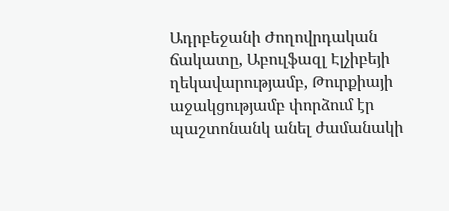Ադրբեջանի Ժողովրդական ճակատը, Աբուլֆազլ Էլչիբեյի ղեկավարությամբ, Թուրքիայի աջակցությամբ փորձում էր պաշտոնանկ անել ժամանակի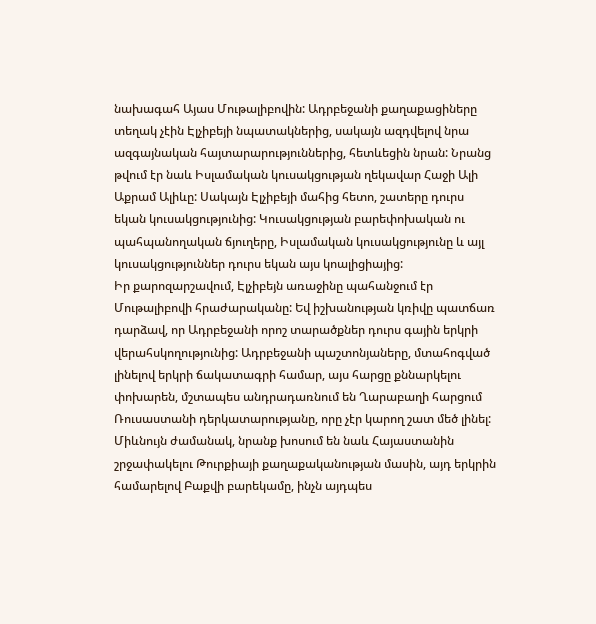նախագահ Այաս Մութալիբովին: Ադրբեջանի քաղաքացիները տեղակ չէին Էլչիբեյի նպատակներից, սակայն ազդվելով նրա ազգայնական հայտարարություններից, հետևեցին նրան: Նրանց թվում էր նաև Իսլամական կուսակցության ղեկավար Հաջի Ալի Աքրամ Ալիևը: Սակայն Էլչիբեյի մահից հետո, շատերը դուրս եկան կուսակցությունից: Կուսակցության բարեփոխական ու պահպանողական ճյուղերը, Իսլամական կուսակցությունը և այլ կուսակցություններ դուրս եկան այս կոալիցիայից:
Իր քարոզարշավում, Էլչիբեյն առաջինը պահանջում էր Մութալիբովի հրաժարականը: Եվ իշխանության կռիվը պատճառ դարձավ, որ Ադրբեջանի որոշ տարածքներ դուրս գային երկրի վերահսկողությունից: Ադրբեջանի պաշտոնյաները, մտահոգված լինելով երկրի ճակատագրի համար, այս հարցը քննարկելու փոխարեն, մշտապես անդրադառնում են Ղարաբաղի հարցում Ռուսաստանի դերկատարությանը, որը չէր կարող շատ մեծ լինել: Միևնույն ժամանակ, նրանք խոսում են նաև Հայաստանին շրջափակելու Թուրքիայի քաղաքականության մասին, այդ երկրին համարելով Բաքվի բարեկամը, ինչն այդպես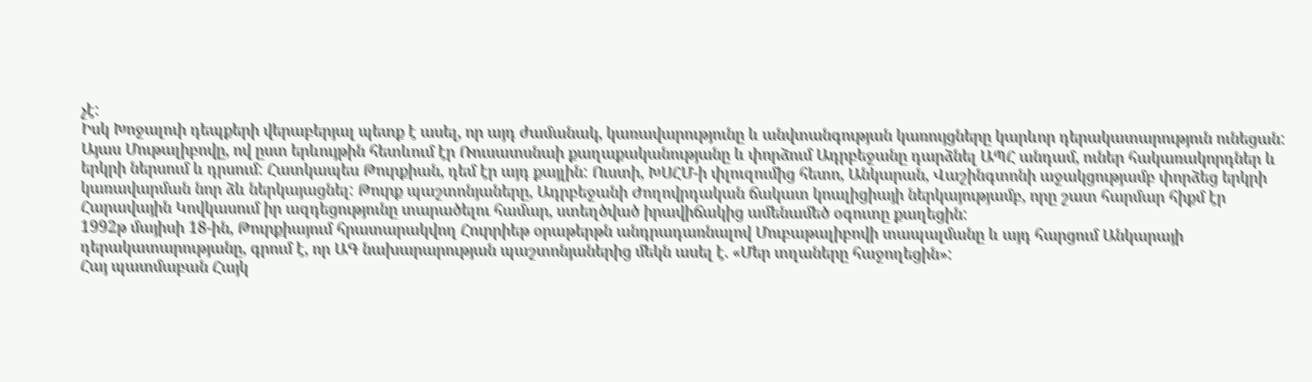չէ:
Իսկ Խոջալուի դեպքերի վերաբերյալ պետք է ասել, որ այդ ժամանակ, կառավարությունը և անվտանգության կառույցները կարևոր դերակատարություն ունեցան: Այաս Մութալիբովը, ով ըստ երևույթին հետևում էր Ռուսատսնաի քաղաքականությանը և փորձում Ադրբեջանը դարձնել ԱՊՀ անդամ, ուներ հակառակորդներ և երկրի ներսում և դրսում: Հատկապես Թուրքիան, դեմ էր այդ քայլին: Ուստի, ԽՍՀՄ-ի փլուզումից հետո, Անկարան, Վաշինգտոնի աջակցությամբ փորձեց երկրի կառավարման նոր ձև ներկայացնել: Թուրք պաշտոնյաները, Ադրբեջանի Ժողովրդական ճակատ կոալիցիայի ներկայությամբ, որը շատ հարմար հիքմ էր Հարավային Կովկասում իր ազդեցությունը տարածելու համար, ստեղծված իրավիճակից ամենամեծ օգուտը քաղեցին:
1992թ մայիսի 18-ին, Թուրքիայում հրատարակվող Հուրրիեթ օրաթերթն անդրադառնալով Մուբաթալիբովի տապալմանը և այդ հարցում Անկարայի դերակատարությանը, գրում է, որ ԱԳ նախարարության պաշտոնյաներից մեկն ասել է. «Մեր տղաները հաջողեցին»:
Հայ պատմաբան Հայկ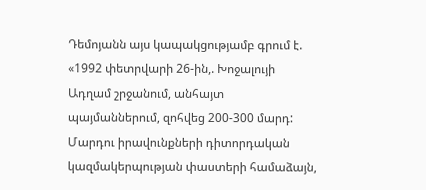Դեմոյանն այս կապակցությամբ գրում է. «1992 փետրվարի 26-ին,. Խոջալույի Ադղամ շրջանում, անհայտ պայմաններում, զոհվեց 200-300 մարդ: Մարդու իրավունքների դիտորդական կազմակերպության փաստերի համաձայն,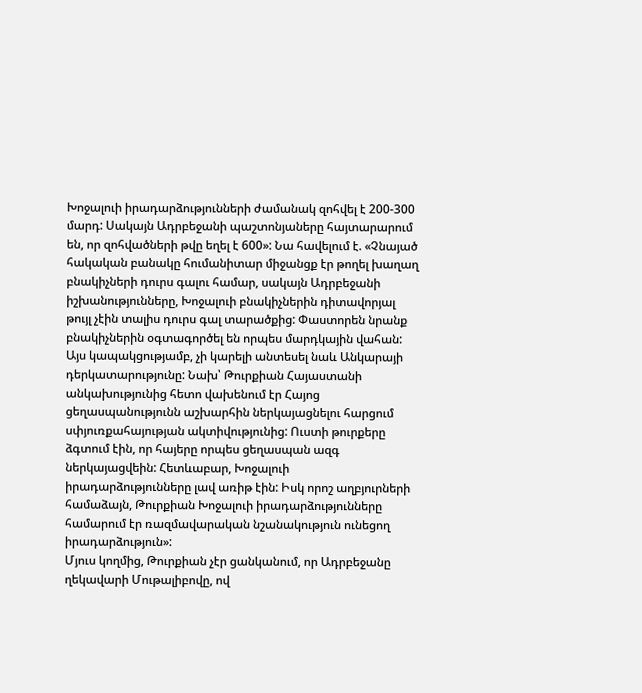Խոջալուի իրադարձությունների ժամանակ զոհվել է 200-300 մարդ: Սակայն Ադրբեջանի պաշտոնյաները հայտարարում են, որ զոհվածների թվը եղել է 600»: Նա հավելում է. «Չնայած հակական բանակը հումանիտար միջանցք էր թողել խաղաղ բնակիչների դուրս գալու համար, սակայն Ադրբեջանի իշխանությունները, Խոջալուի բնակիչներին դիտավորյալ թույլ չէին տալիս դուրս գալ տարածքից: Փաստորեն նրանք բնակիչներին օգտագործել են որպես մարդկային վահան: Այս կապակցությամբ, չի կարելի անտեսել նաև Անկարայի դերկատարությունը: Նախ՝ Թուրքիան Հայաստանի անկախությունից հետո վախենում էր Հայոց ցեղասպանությունն աշխարհին ներկայացնելու հարցում սփյուռքահայության ակտիվությունից: Ուստի թուրքերը ձգտում էին, որ հայերը որպես ցեղասպան ազգ ներկայացվեին: Հետևաբար, Խոջալուի իրադարձությունները լավ առիթ էին: Իսկ որոշ աղբյուրների համաձայն, Թուրքիան Խոջալուի իրադարձությունները համարում էր ռազմավարական նշանակություն ունեցող իրադարձություն»:
Մյուս կողմից, Թուրքիան չէր ցանկանում, որ Ադրբեջանը ղեկավարի Մութալիբովը, ով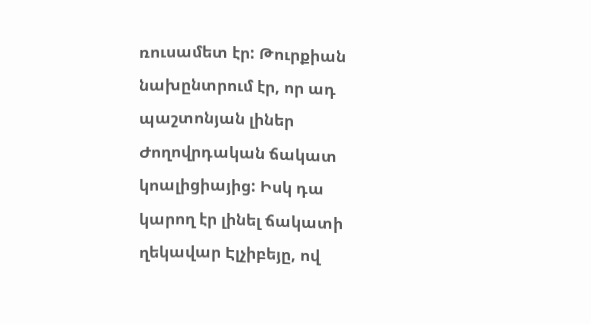ռուսամետ էր: Թուրքիան նախընտրում էր, որ ադ պաշտոնյան լիներ Ժողովրդական ճակատ կոալիցիայից: Իսկ դա կարող էր լինել ճակատի ղեկավար Էլչիբեյը, ով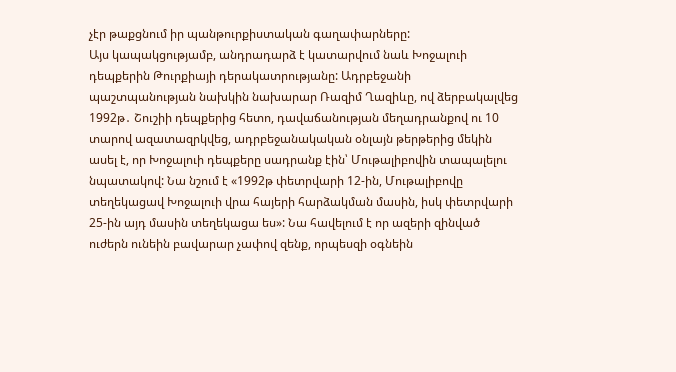չէր թաքցնում իր պանթուրքիստական գաղափարները:
Այս կապակցությամբ, անդրադարձ է կատարվում նաև Խոջալուի դեպքերին Թուրքիայի դերակատրությանը: Ադրբեջանի պաշտպանության նախկին նախարար Ռազիմ Ղազիևը, ով ձերբակալվեց 1992թ․ Շուշիի դեպքերից հետո, դավաճանության մեղադրանքով ու 10 տարով ազատազրկվեց, ադրբեջանակական օնլայն թերթերից մեկին ասել է, որ Խոջալուի դեպքերը սադրանք էին՝ Մութալիբովին տապալելու նպատակով: Նա նշում է «1992թ փետրվարի 12-ին, Մութալիբովը տեղեկացավ Խոջալուի վրա հայերի հարձակման մասին, իսկ փետրվարի 25-ին այդ մասին տեղեկացա ես»: Նա հավելում է որ ազերի զինված ուժերն ունեին բավարար չափով զենք, որպեսզի օգնեին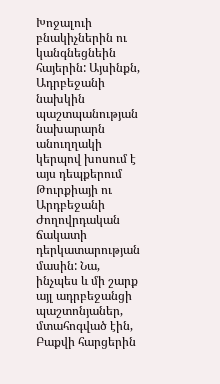Խոջալուի բնակիչներին ու կանգնեցնեին հայերին: Այսինքն, Ադրբեջանի նախկին պաշտպանության նախարարն անուղղակի կերպով խոսում է այս դեպքերում Թուրքիայի ու Արդբեջանի Ժողովրդական ճակատի դերկատարության մասին: Նա, ինչպես և մի շարք այլ ադրբեջանցի պաշտոնյաներ, մտահոգված էին, Բաքվի հարցերին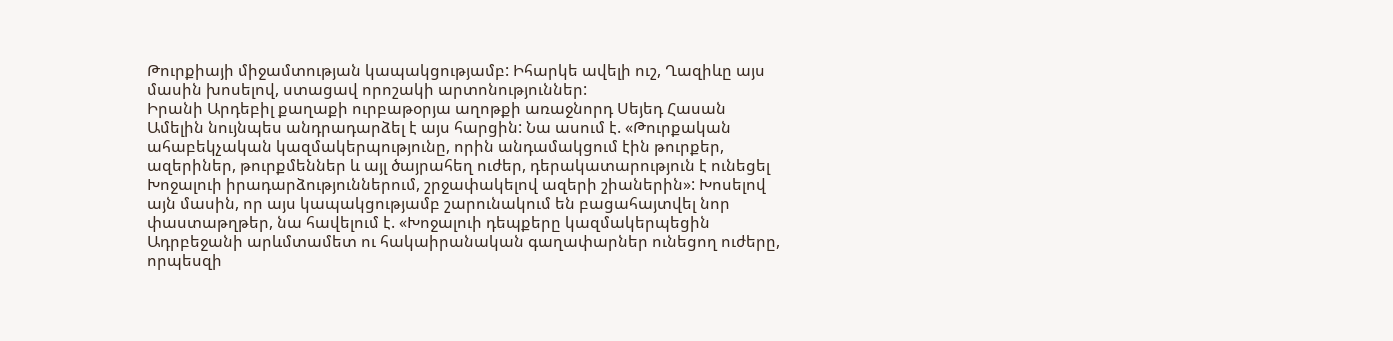Թուրքիայի միջամտության կապակցությամբ: Իհարկե ավելի ուշ, Ղազիևը այս մասին խոսելով, ստացավ որոշակի արտոնություններ:
Իրանի Արդեբիլ քաղաքի ուրբաթօրյա աղոթքի առաջնորդ Սեյեդ Հասան Ամելին նույնպես անդրադարձել է այս հարցին: Նա ասում է. «Թուրքական ահաբեկչական կազմակերպությունը, որին անդամակցում էին թուրքեր, ազերիներ, թուրքմեններ և այլ ծայրահեղ ուժեր, դերակատարություն է ունեցել Խոջալուի իրադարձություններում, շրջափակելով ազերի շիաներին»: Խոսելով այն մասին, որ այս կապակցությամբ շարունակում են բացահայտվել նոր փաստաթղթեր, նա հավելում է. «Խոջալուի դեպքերը կազմակերպեցին Ադրբեջանի արևմտամետ ու հակաիրանական գաղափարներ ունեցող ուժերը, որպեսզի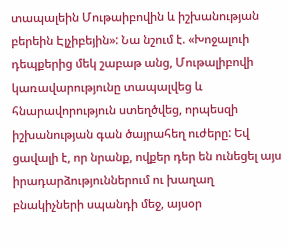տապալեին Մութաիբովին և իշխանության բերեին Էլչիբեյին»: Նա նշում է. «Խոջալուի դեպքերից մեկ շաբաթ անց, Մութալիբովի կառավարությունը տապալվեց և հնարավորություն ստեղծվեց, որպեսզի իշխանության գան ծայրահեղ ուժերը: Եվ ցավալի է, որ նրանք, ովքեր դեր են ունեցել այս իրադարձություններում ու խաղաղ բնակիչների սպանդի մեջ, այսօր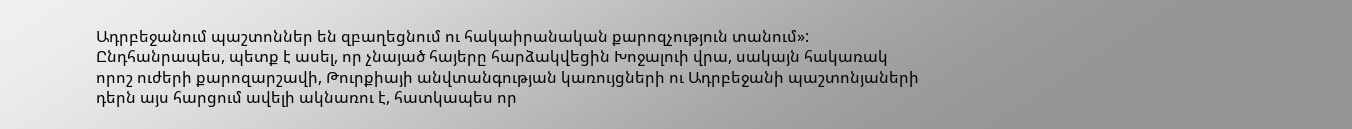Ադրբեջանում պաշտոններ են զբաղեցնում ու հակաիրանական քարոզչություն տանում»:
Ընդհանրապես, պետք է ասել, որ չնայած հայերը հարձակվեցին Խոջալուի վրա, սակայն հակառակ որոշ ուժերի քարոզարշավի, Թուրքիայի անվտանգության կառույցների ու Ադրբեջանի պաշտոնյաների դերն այս հարցում ավելի ակնառու է, հատկապես որ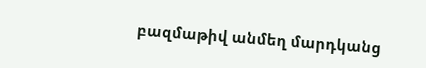բազմաթիվ անմեղ մարդկանց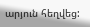արյուն հեղվեց: